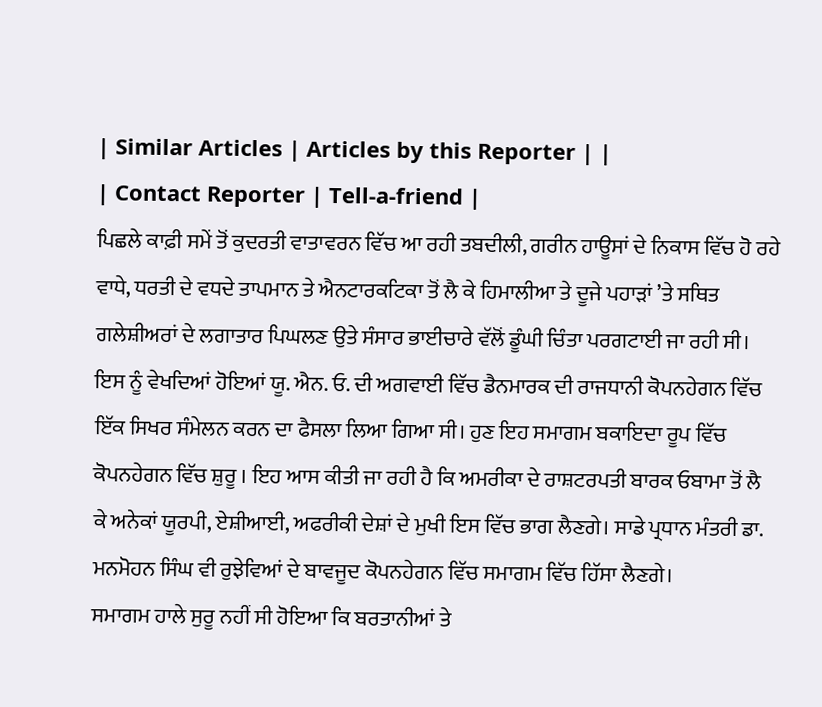| Similar Articles | Articles by this Reporter | |
| Contact Reporter | Tell-a-friend |
ਪਿਛਲੇ ਕਾਫ਼ੀ ਸਮੇਂ ਤੋਂ ਕੁਦਰਤੀ ਵਾਤਾਵਰਨ ਵਿੱਚ ਆ ਰਹੀ ਤਬਦੀਲੀ, ਗਰੀਨ ਹਾਊਸਾਂ ਦੇ ਨਿਕਾਸ ਵਿੱਚ ਹੋ ਰਹੇ ਵਾਧੇ, ਧਰਤੀ ਦੇ ਵਧਦੇ ਤਾਪਮਾਨ ਤੇ ਐਨਟਾਰਕਟਿਕਾ ਤੋਂ ਲੈ ਕੇ ਹਿਮਾਲੀਆ ਤੇ ਦੂਜੇ ਪਹਾੜਾਂ ’ਤੇ ਸਥਿਤ ਗਲੇਸ਼ੀਅਰਾਂ ਦੇ ਲਗਾਤਾਰ ਪਿਘਲਣ ਉਤੇ ਸੰਸਾਰ ਭਾਈਚਾਰੇ ਵੱਲੋਂ ਡੂੰਘੀ ਚਿੰਤਾ ਪਰਗਟਾਈ ਜਾ ਰਹੀ ਸੀ। ਇਸ ਨੂੰ ਵੇਖਦਿਆਂ ਹੋਇਆਂ ਯੂ. ਐਨ. ਓ. ਦੀ ਅਗਵਾਈ ਵਿੱਚ ਡੈਨਮਾਰਕ ਦੀ ਰਾਜਧਾਨੀ ਕੋਪਨਹੇਗਨ ਵਿੱਚ ਇੱਕ ਸਿਖਰ ਸੰਮੇਲਨ ਕਰਨ ਦਾ ਫੈਸਲਾ ਲਿਆ ਗਿਆ ਸੀ। ਹੁਣ ਇਹ ਸਮਾਗਮ ਬਕਾਇਦਾ ਰੂਪ ਵਿੱਚ ਕੋਪਨਹੇਗਨ ਵਿੱਚ ਸ਼ੁਰੂ । ਇਹ ਆਸ ਕੀਤੀ ਜਾ ਰਹੀ ਹੈ ਕਿ ਅਮਰੀਕਾ ਦੇ ਰਾਸ਼ਟਰਪਤੀ ਬਾਰਕ ਓਬਾਮਾ ਤੋਂ ਲੈ ਕੇ ਅਨੇਕਾਂ ਯੂਰਪੀ, ਏਸ਼ੀਆਈ, ਅਫਰੀਕੀ ਦੇਸ਼ਾਂ ਦੇ ਮੁਖੀ ਇਸ ਵਿੱਚ ਭਾਗ ਲੈਣਗੇ। ਸਾਡੇ ਪ੍ਰਧਾਨ ਮੰਤਰੀ ਡਾ. ਮਨਮੋਹਨ ਸਿੰਘ ਵੀ ਰੁਝੇਵਿਆਂ ਦੇ ਬਾਵਜੂਦ ਕੋਪਨਹੇਗਨ ਵਿੱਚ ਸਮਾਗਮ ਵਿੱਚ ਹਿੱਸਾ ਲੈਣਗੇ।
ਸਮਾਗਮ ਹਾਲੇ ਸੁਰੂ ਨਹੀਂ ਸੀ ਹੋਇਆ ਕਿ ਬਰਤਾਨੀਆਂ ਤੇ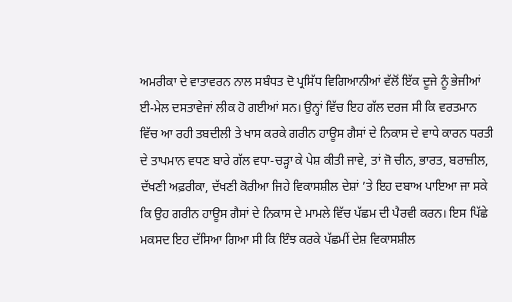ਅਮਰੀਕਾ ਦੇ ਵਾਤਾਵਰਨ ਨਾਲ ਸਬੰਧਤ ਦੋ ਪ੍ਰਸਿੱਧ ਵਿਗਿਆਨੀਆਂ ਵੱਲੋਂ ਇੱਕ ਦੂਜੇ ਨੂੰ ਭੇਜੀਆਂ ਈ-ਮੇਲ ਦਸਤਾਵੇਜਾਂ ਲੀਕ ਹੋ ਗਈਆਂ ਸਨ। ਉਨ੍ਹਾਂ ਵਿੱਚ ਇਹ ਗੱਲ ਦਰਜ ਸੀ ਕਿ ਵਰਤਮਾਨ ਵਿੱਚ ਆ ਰਹੀ ਤਬਦੀਲੀ ਤੇ ਖਾਸ ਕਰਕੇ ਗਰੀਨ ਹਾਊਸ ਗੈਸਾਂ ਦੇ ਨਿਕਾਸ ਦੇ ਵਾਧੇ ਕਾਰਨ ਧਰਤੀ ਦੇ ਤਾਪਮਾਨ ਵਧਣ ਬਾਰੇ ਗੱਲ ਵਧਾ-ਚੜ੍ਹਾ ਕੇ ਪੇਸ਼ ਕੀਤੀ ਜਾਵੇ, ਤਾਂ ਜੋ ਚੀਨ, ਭਾਰਤ, ਬਰਾਜ਼ੀਲ, ਦੱਖਣੀ ਅਫ਼ਰੀਕਾ, ਦੱਖਣੀ ਕੋਰੀਆ ਜਿਹੇ ਵਿਕਾਸਸ਼ੀਲ ਦੇਸ਼ਾਂ ’ਤੇ ਇਹ ਦਬਾਅ ਪਾਇਆ ਜਾ ਸਕੇ ਕਿ ਉਹ ਗਰੀਨ ਹਾਊਸ ਗੈਸਾਂ ਦੇ ਨਿਕਾਸ ਦੇ ਮਾਮਲੇ ਵਿੱਚ ਪੱਛਮ ਦੀ ਪੈਰਵੀ ਕਰਨ। ਇਸ ਪਿੱਛੇ ਮਕਸਦ ਇਹ ਦੱਸਿਆ ਗਿਆ ਸੀ ਕਿ ਇੰਝ ਕਰਕੇ ਪੱਛਮੀਂ ਦੇਸ਼ ਵਿਕਾਸਸ਼ੀਲ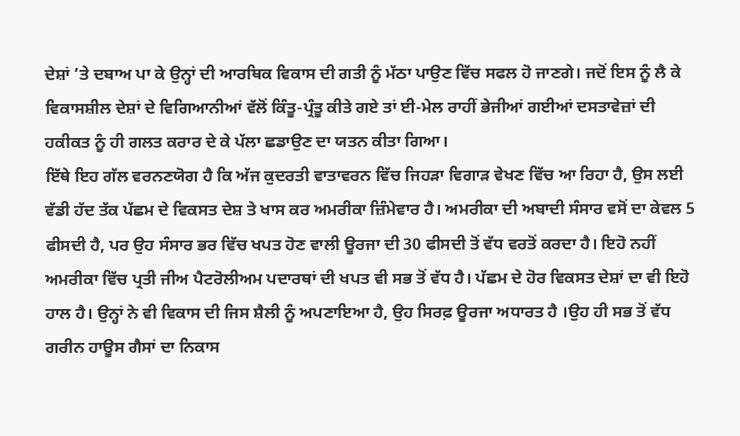ਦੇਸ਼ਾਂ ’ਤੇ ਦਬਾਅ ਪਾ ਕੇ ਉਨ੍ਹਾਂ ਦੀ ਆਰਥਿਕ ਵਿਕਾਸ ਦੀ ਗਤੀ ਨੂੰ ਮੱਠਾ ਪਾਉਣ ਵਿੱਚ ਸਫਲ ਹੋ ਜਾਣਗੇ। ਜਦੋਂ ਇਸ ਨੂੰ ਲੈ ਕੇ ਵਿਕਾਸਸ਼ੀਲ ਦੇਸ਼ਾਂ ਦੇ ਵਿਗਿਆਨੀਆਂ ਵੱਲੋਂ ਕਿੰਤੂ-ਪ੍ਰੰਤੂ ਕੀਤੇ ਗਏ ਤਾਂ ਈ-ਮੇਲ ਰਾਹੀਂ ਭੇਜੀਆਂ ਗਈਆਂ ਦਸਤਾਵੇਜ਼ਾਂ ਦੀ ਹਕੀਕਤ ਨੂੰ ਹੀ ਗਲਤ ਕਰਾਰ ਦੇ ਕੇ ਪੱਲਾ ਛਡਾਉਣ ਦਾ ਯਤਨ ਕੀਤਾ ਗਿਆ।
ਇੱਥੇ ਇਹ ਗੱਲ ਵਰਨਣਯੋਗ ਹੈ ਕਿ ਅੱਜ ਕੁਦਰਤੀ ਵਾਤਾਵਰਨ ਵਿੱਚ ਜਿਹੜਾ ਵਿਗਾੜ ਵੇਖਣ ਵਿੱਚ ਆ ਰਿਹਾ ਹੈ, ਉਸ ਲਈ ਵੱਡੀ ਹੱਦ ਤੱਕ ਪੱਛਮ ਦੇ ਵਿਕਸਤ ਦੇਸ਼ ਤੇ ਖਾਸ ਕਰ ਅਮਰੀਕਾ ਜ਼ਿੰਮੇਵਾਰ ਹੈ। ਅਮਰੀਕਾ ਦੀ ਅਬਾਦੀ ਸੰਸਾਰ ਵਸੋਂ ਦਾ ਕੇਵਲ 5 ਫੀਸਦੀ ਹੈ, ਪਰ ਉਹ ਸੰਸਾਰ ਭਰ ਵਿੱਚ ਖਪਤ ਹੋਣ ਵਾਲੀ ਊਰਜਾ ਦੀ 30 ਫੀਸਦੀ ਤੋਂ ਵੱਧ ਵਰਤੋਂ ਕਰਦਾ ਹੈ। ਇਹੋ ਨਹੀਂ ਅਮਰੀਕਾ ਵਿੱਚ ਪ੍ਰਤੀ ਜੀਅ ਪੈਟਰੋਲੀਅਮ ਪਦਾਰਥਾਂ ਦੀ ਖਪਤ ਵੀ ਸਭ ਤੋਂ ਵੱਧ ਹੈ। ਪੱਛਮ ਦੇ ਹੋਰ ਵਿਕਸਤ ਦੇਸ਼ਾਂ ਦਾ ਵੀ ਇਹੋ ਹਾਲ ਹੈ। ਉਨ੍ਹਾਂ ਨੇ ਵੀ ਵਿਕਾਸ ਦੀ ਜਿਸ ਸ਼ੈਲੀ ਨੂੰ ਅਪਣਾਇਆ ਹੈ, ਉਹ ਸਿਰਫ਼ ਊਰਜਾ ਅਧਾਰਤ ਹੈ ।ਉਹ ਹੀ ਸਭ ਤੋਂ ਵੱਧ ਗਰੀਨ ਹਾਊਸ ਗੈਸਾਂ ਦਾ ਨਿਕਾਸ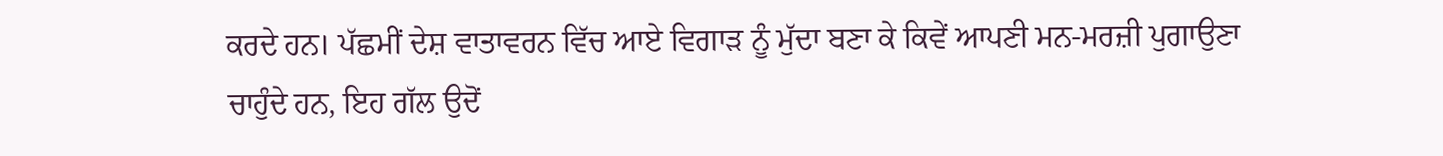ਕਰਦੇ ਹਨ। ਪੱਛਮੀਂ ਦੇਸ਼ ਵਾਤਾਵਰਨ ਵਿੱਚ ਆਏ ਵਿਗਾੜ ਨੂੰ ਮੁੱਦਾ ਬਣਾ ਕੇ ਕਿਵੇਂ ਆਪਣੀ ਮਨ-ਮਰਜ਼ੀ ਪੁਗਾਉਣਾ ਚਾਹੁੰਦੇ ਹਨ, ਇਹ ਗੱਲ ਉਦੋਂ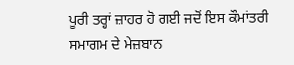ਪੂਰੀ ਤਰ੍ਹਾਂ ਜ਼ਾਹਰ ਹੋ ਗਈ ਜਦੋਂ ਇਸ ਕੌਮਾਂਤਰੀ ਸਮਾਗਮ ਦੇ ਮੇਜ਼ਬਾਨ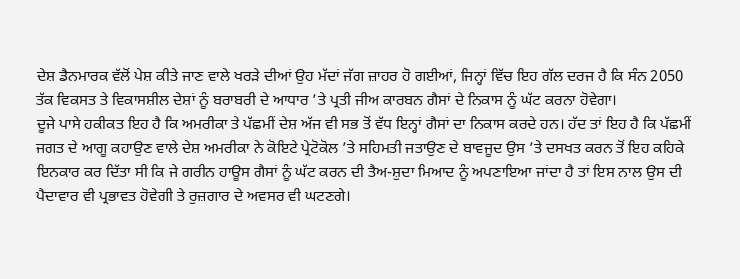ਦੇਸ਼ ਡੈਨਮਾਰਕ ਵੱਲੋਂ ਪੇਸ਼ ਕੀਤੇ ਜਾਣ ਵਾਲੇ ਖਰੜੇ ਦੀਆਂ ਉਹ ਮੱਦਾਂ ਜੱਗ ਜ਼ਾਹਰ ਹੋ ਗਈਆਂ, ਜਿਨ੍ਹਾਂ ਵਿੱਚ ਇਹ ਗੱਲ ਦਰਜ ਹੈ ਕਿ ਸੰਨ 2050 ਤੱਕ ਵਿਕਸਤ ਤੇ ਵਿਕਾਸਸ਼ੀਲ ਦੇਸ਼ਾਂ ਨੂੰ ਬਰਾਬਰੀ ਦੇ ਆਧਾਰ ’ਤੇ ਪ੍ਰਤੀ ਜੀਅ ਕਾਰਬਨ ਗੈਸਾਂ ਦੇ ਨਿਕਾਸ ਨੂੰ ਘੱਟ ਕਰਨਾ ਹੋਵੇਗਾ।
ਦੂਜੇ ਪਾਸੇ ਹਕੀਕਤ ਇਹ ਹੈ ਕਿ ਅਮਰੀਕਾ ਤੇ ਪੱਛਮੀਂ ਦੇਸ਼ ਅੱਜ ਵੀ ਸਭ ਤੋਂ ਵੱਧ ਇਨ੍ਹਾਂ ਗੈਸਾਂ ਦਾ ਨਿਕਾਸ ਕਰਦੇ ਹਨ। ਹੱਦ ਤਾਂ ਇਹ ਹੈ ਕਿ ਪੱਛਮੀਂ ਜਗਤ ਦੇ ਆਗੂ ਕਹਾਉਣ ਵਾਲੇ ਦੇਸ਼ ਅਮਰੀਕਾ ਨੇ ਕੋਇਟੇ ਪ੍ਰੇਟੋਕੋਲ ’ਤੇ ਸਹਿਮਤੀ ਜਤਾਉਣ ਦੇ ਬਾਵਜੂਦ ਉਸ ’ਤੇ ਦਸਖਤ ਕਰਨ ਤੋਂ ਇਹ ਕਹਿਕੇ ਇਨਕਾਰ ਕਰ ਦਿੱਤਾ ਸੀ ਕਿ ਜੇ ਗਰੀਨ ਹਾਊਸ ਗੈਸਾਂ ਨੂੰ ਘੱਟ ਕਰਨ ਦੀ ਤੈਅ-ਸ਼ੁਦਾ ਮਿਆਦ ਨੂੰ ਅਪਣਾਇਆ ਜਾਂਦਾ ਹੈ ਤਾਂ ਇਸ ਨਾਲ ਉਸ ਦੀ ਪੈਦਾਵਾਰ ਵੀ ਪ੍ਰਭਾਵਤ ਹੋਵੇਗੀ ਤੇ ਰੁਜ਼ਗਾਰ ਦੇ ਅਵਸਰ ਵੀ ਘਟਣਗੇ।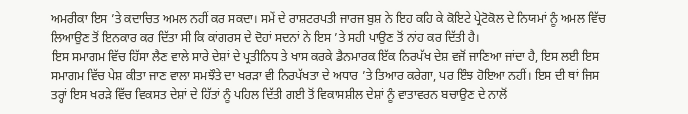ਅਮਰੀਕਾ ਇਸ ’ਤੇ ਕਦਾਚਿਤ ਅਮਲ ਨਹੀਂ ਕਰ ਸਕਦਾ। ਸਮੇਂ ਦੇ ਰਾਸ਼ਟਰਪਤੀ ਜਾਰਜ ਬੁਸ਼ ਨੇ ਇਹ ਕਹਿ ਕੇ ਕੋਇਟੇ ਪ੍ਰੇਟੋਕੋਲ ਦੇ ਨਿਯਮਾਂ ਨੂੰ ਅਮਲ ਵਿੱਚ ਲਿਆਉਣ ਤੋਂ ਇਨਕਾਰ ਕਰ ਦਿੱਤਾ ਸੀ ਕਿ ਕਾਂਗਰਸ ਦੇ ਦੋਹਾਂ ਸਦਨਾਂ ਨੇ ਇਸ ’ਤੇ ਸਹੀ ਪਾਉਣ ਤੋਂ ਨਾਂਹ ਕਰ ਦਿੱਤੀ ਹੈ।
ਇਸ ਸਮਾਗਮ ਵਿੱਚ ਹਿੱਸਾ ਲੈਣ ਵਾਲੇ ਸਾਰੇ ਦੇਸ਼ਾਂ ਦੇ ਪ੍ਰਤੀਨਿਧ ਤੇ ਖਾਸ ਕਰਕੇ ਡੈਨਮਾਰਕ ਇੱਕ ਨਿਰਪੱਖ ਦੇਸ਼ ਵਜੋਂ ਜਾਣਿਆ ਜਾਂਦਾ ਹੈ, ਇਸ ਲਈ ਇਸ ਸਮਾਗਮ ਵਿੱਚ ਪੇਸ਼ ਕੀਤਾ ਜਾਣ ਵਾਲਾ ਸਮਝੌਤੇ ਦਾ ਖਰੜਾ ਵੀ ਨਿਰਪੱਖਤਾ ਦੇ ਅਧਾਰ ’ਤੇ ਤਿਆਰ ਕਰੇਗਾ, ਪਰ ਇੰਝ ਹੋਇਆ ਨਹੀਂ। ਇਸ ਦੀ ਥਾਂ ਜਿਸ ਤਰ੍ਹਾਂ ਇਸ ਖਰੜੇ ਵਿੱਚ ਵਿਕਸਤ ਦੇਸ਼ਾਂ ਦੇ ਹਿੱਤਾਂ ਨੂੰ ਪਹਿਲ ਦਿੱਤੀ ਗਈ ਤੋਂ ਵਿਕਾਸਸ਼ੀਲ ਦੇਸ਼ਾਂ ਨੂੰ ਵਾਤਾਵਰਨ ਬਚਾਉਣ ਦੇ ਨਾਲੋਂ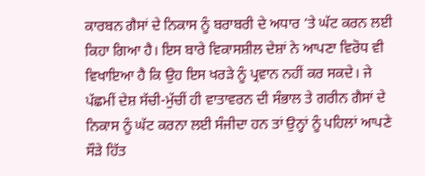ਕਾਰਬਨ ਗੈਸਾਂ ਦੇ ਨਿਕਾਸ ਨੂੰ ਬਰਾਬਰੀ ਦੇ ਅਧਾਰ ’ਤੇ ਘੱਟ ਕਰਨ ਲਈ ਕਿਹਾ ਗਿਆ ਹੈ। ਇਸ ਬਾਰੇ ਵਿਕਾਸਸ਼ੀਲ ਦੇਸ਼ਾਂ ਨੇ ਆਪਣਾ ਵਿਰੋਧ ਵੀ ਵਿਖਾਇਆ ਹੈ ਕਿ ਉਹ ਇਸ ਖਰੜੇ ਨੂੰ ਪ੍ਰਵਾਨ ਨਹੀਂ ਕਰ ਸਕਦੇ। ਜੇ ਪੱਛਮੀਂ ਦੇਸ਼ ਸੱਚੀ-ਮੁੱਚੀਂ ਹੀ ਵਾਤਾਵਰਨ ਦੀ ਸੰਭਾਲ ਤੇ ਗਰੀਨ ਗੈਸਾਂ ਦੇ ਨਿਕਾਸ ਨੂੰ ਘੱਟ ਕਰਨਾ ਲਈ ਸੰਜੀਦਾ ਹਨ ਤਾਂ ਉਨ੍ਹਾਂ ਨੂੰ ਪਹਿਲਾਂ ਆਪਣੇ ਸੌੜੇ ਹਿੱਤ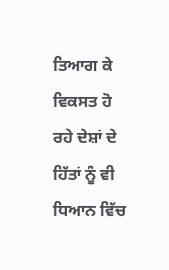ਤਿਆਗ ਕੇ ਵਿਕਸਤ ਹੋ ਰਹੇ ਦੇਸ਼ਾਂ ਦੇ ਹਿੱਤਾਂ ਨੂੰ ਵੀ ਧਿਆਨ ਵਿੱਚ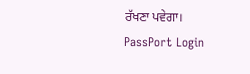ਰੱਖਣਾ ਪਵੇਗਾ।
PassPort Login